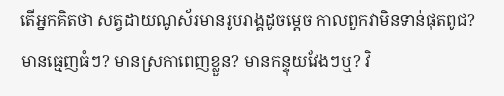តើអ្នកគិតថា សត្វដាយណូស័រមានរូបរាង្គដូចម្តេច កាលពួកវាមិនទាន់ផុតពូជ? មានធ្មេញធំៗ? មានស្រកាពេញខ្លួន? មានកន្ទុយវែងៗឬ? វិ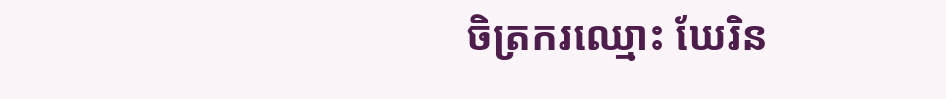ចិត្រករឈ្មោះ ឃែរិន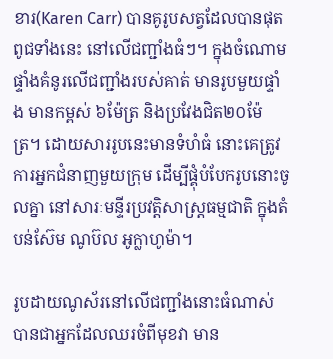ខារ(Karen Carr) បានគូរូបសត្វដែលបានផុតពូជទាំងនេះ នៅលើជញ្ជាំងធំៗ។ ក្នុងចំណោមផ្ទាំងគំនូរលើជញ្ជាំងរបស់គាត់ មានរូបមួយផ្ទាំង មានកម្ពស់ ៦ម៉ែត្រ និងប្រវែងជិត២០ម៉ែត្រ។ ដោយសាររូបនេះមានទំហំធំ នោះគេត្រូវការអ្នកជំនាញមួយក្រុម ដើម្បីផ្គុំបំបែករូបនោះចូលគ្នា នៅសារៈមន្ទីរប្រវត្តិសាស្រ្តធម្មជាតិ ក្នុងតំបន់ស៊ែម ណូប៊ល អូក្លាហូម៉ា។

រូបដាយណូស័រនៅលើជញ្ជាំងនោះធំណាស់ បានជាអ្នកដែលឈរចំពីមុខវា មាន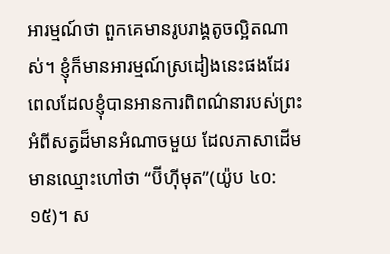អារម្មណ៍ថា ពួកគេមានរូបរាង្គតូចល្អិតណាស់។ ខ្ញុំក៏មានអារម្មណ៍ស្រដៀងនេះផងដែរ ពេលដែលខ្ញុំបានអានការពិពណ៌នារបស់ព្រះ អំពីសត្វដ៏មានអំណាចមួយ ដែលភាសាដើមមានឈ្មោះហៅថា “ប៊ីហ៊ីមុត”(យ៉ូប ៤០:១៥)។ ស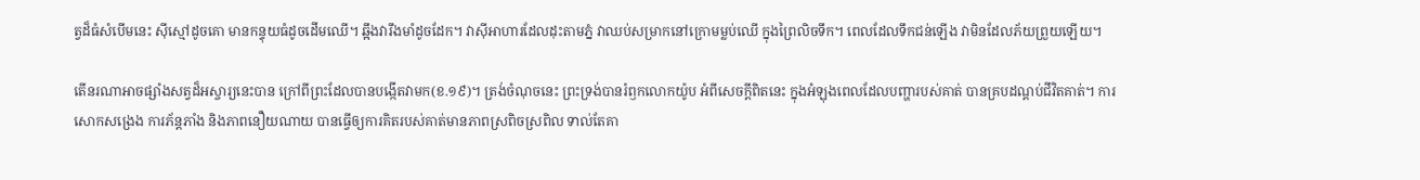ត្វដ៏ធំសំបើមនេះ ស៊ីស្មៅដូចគោ មានកន្ទុយធំដូចដើមឈើ។ ឆ្អឹងវារឹងមាំដូចដែក។ វាស៊ីអាហារដែលដុះតាមភ្នំ វាឈប់សម្រាកនៅក្រោមម្លប់ឈើ ក្នុងព្រៃលិចទឹក។ ពេលដែលទឹកជន់ឡើង វាមិនដែលភ័យព្រួយឡើយ។

តើនរណាអាចផ្សាំងសត្វដ៏អស្ចារ្យនេះបាន ក្រៅពីព្រះដែលបានបង្កើតវាមក(ខ.១៩)។ ត្រង់ចំណុចនេះ ព្រះទ្រង់បានរំឭកលោកយ៉ូប អំពីសេចក្តីពិតនេះ ក្នុងអំឡុងពេលដែលបញ្ហារបស់គាត់ បានគ្របដណ្តប់ជីវិតគាត់។ ការសោកសង្រេង ការភ័ន្តភាំង និងភាពនឿយណាយ បានធ្វើឲ្យការគិតរបស់គាត់មានភាពស្រពិចស្រពិល ទាល់តែគា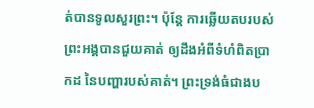ត់បានទូលសួរព្រះ។ ប៉ុន្តែ ការឆ្លើយតបរបស់ព្រះអង្គបានជួយគាត់ ឲ្យដឹងអំពីទំហំពិតប្រាកដ នៃបញ្ហារបស់គាត់។ ព្រះទ្រង់ធំជាងប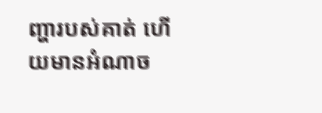ញ្ហារបស់គាត់ ហើយមានអំណាច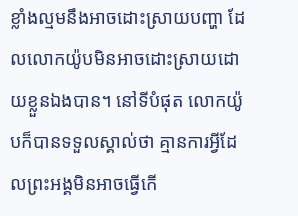ខ្លាំងល្មមនឹងអាចដោះស្រាយបញ្ហា ដែលលោកយ៉ូបមិនអាចដោះស្រាយដោយខ្លួនឯងបាន។ នៅទីបំផុត លោកយ៉ូបក៏បានទទួលស្គាល់ថា គ្មានការអ្វីដែលព្រះអង្គមិនអាចធ្វើកើ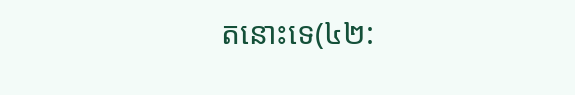តនោះទេ(៤២: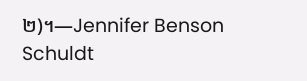២)។—Jennifer Benson Schuldt